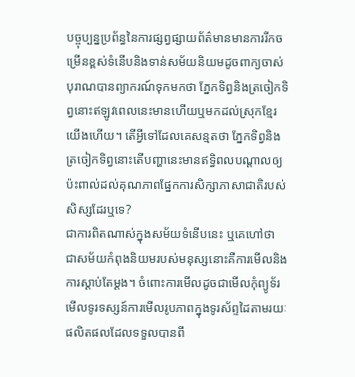បច្ចុប្បន្នប្រព័ន្ធនៃការផ្សព្វផ្សាយព័ត៌មានមានការរីកចម្រើនខ្ពស់ទំនើបនិងទាន់សម័យនិយមដូចពាក្យចាស់បុរាណបានព្យាករណ៍ទុកមកថា ភ្នែកទិព្វនិងត្រចៀកទិព្វនោះឥឡូវពេលនេះមានហើយឬមកដល់ស្រុកខ្មែរ យើងហើយ។ តើអ្វីទៅដែលគេសន្មតថា ភ្នែកទិព្វនិងត្រចៀកទិព្វនោះតើបញ្ហានេះមានឥទ្ធិពលបណ្តាលឲ្យប៉ះពាល់ដល់គុណភាពផ្នែកការសិក្សាភាសាជាតិរបស់សិស្សដែរឬទេ?
ជាការពិតណាស់ក្នុងសម័យទំនើបនេះ ឬគេហៅថា ជាសម័យកំពុងនិយមរបស់មនុស្សនោះគឺការមើលនិងការស្តាប់តែម្តង។ ចំពោះការមើលដូចជាមើលកុំព្យូទ័រមើលទូរទស្សន៍ការមើលរូបភាពក្នុងទូរស័ព្ទដៃតាមរយៈផលិតផលដែលទទួលបានពី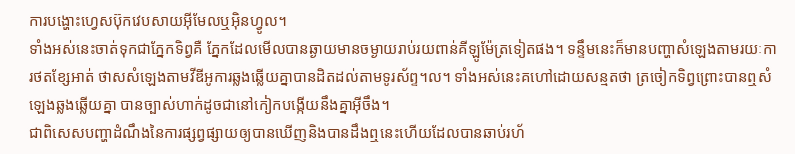ការបង្ហោះហ្វេសប៊ុកវេបសាយអ៊ីមែលឬអ៊ិនហ្វូល។
ទាំងអស់នេះចាត់ទុកជាភ្នែកទិព្វគឺ ភ្នែកដែលមើលបានឆ្ងាយមានចម្ងាយរាប់រយពាន់គីឡូម៉ែត្រទៀតផង។ ទន្ទឹមនេះក៏មានបញ្ហាសំឡេងតាមរយៈការថតខ្សែអាត់ ថាសសំឡេងតាមវីឌីអូការឆ្លងឆ្លើយគ្នាបានដិតដល់តាមទូរស័ព្ទ។ល។ ទាំងអស់នេះគហៅដោយសន្មតថា ត្រចៀកទិព្វព្រោះបានឮសំឡេងឆ្លងឆ្លើយគ្នា បានច្បាស់ហាក់ដូចជានៅកៀកបង្កើយនឹងគ្នាអ៊ីចឹង។
ជាពិសេសបញ្ហាដំណឹងនៃការផ្សព្វផ្សាយឲ្យបានឃើញនិងបានដឹងឮនេះហើយដែលបានឆាប់រហ័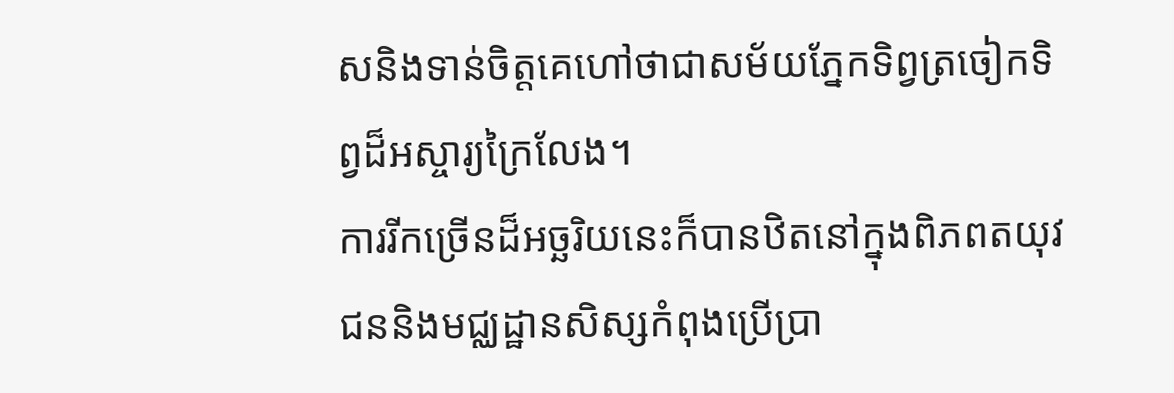សនិងទាន់ចិត្តគេហៅថាជាសម័យភ្នែកទិព្វត្រចៀកទិព្វដ៏អស្ចារ្យក្រៃលែង។
ការរីកច្រើនដ៏អច្ឆរិយនេះក៏បានឋិតនៅក្នុងពិភពតយុវជននិងមជ្ឈដ្ឋានសិស្សកំពុងប្រើប្រា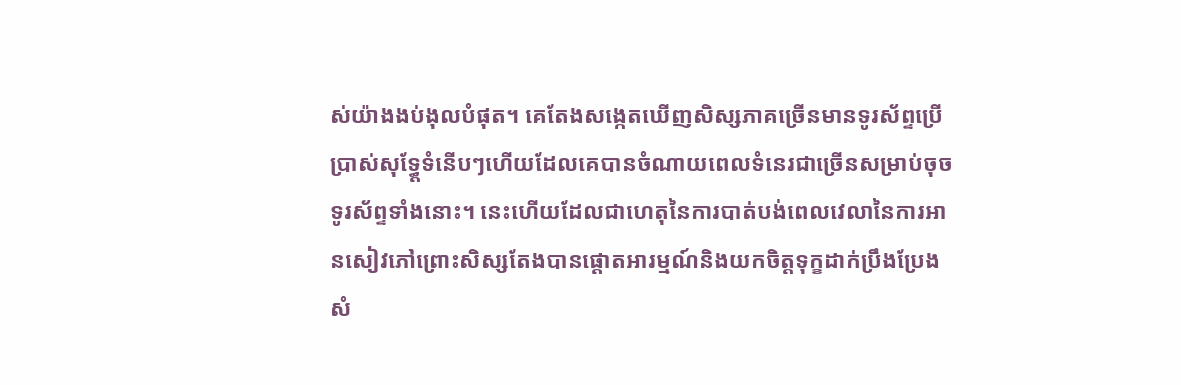ស់យ៉ាងងប់ងុលបំផុត។ គេតែងសង្កេតឃើញសិស្សភាគច្រើនមានទូរស័ព្ទប្រើប្រាស់សុទ្ធ្តែទំនើបៗហើយដែលគេបានចំណាយពេលទំនេរជាច្រើនសម្រាប់ចុចទូរស័ព្ទទាំងនោះ។ នេះហើយដែលជាហេតុនៃការបាត់បង់ពេលវេលានៃការអានសៀវភៅព្រោះសិស្សតែងបានផ្តោតអារម្មណ៍និងយកចិត្តទុក្ខដាក់ប្រឹងប្រែងសំ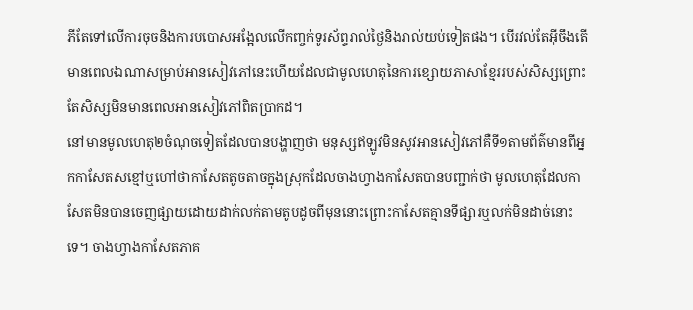ភីតែទៅលើការចុចនិងការបបោសអង្អែលលើកញ្ចក់ទូរស័ព្ទរាល់ថ្ងៃនិងរាល់យប់ទៀតផង។ បើរវល់តែអ៊ីចឹងតើមានពេលឯណាសម្រាប់អានសៀវភៅនេះហើយដែលជាមូលហេតុនៃការខ្សោយភាសាខ្មែររបស់សិស្សព្រោះតែសិស្សមិនមានពេលអានសៀវភៅពិតប្រាកដ។
នៅមានមូលហេតុ២ចំណុចទៀតដែលបានបង្ហាញថា មនុស្សឥឡូវមិនសូវអានសៀវភៅគឺទី១តាមព័ត៌មានពីអ្នកកាសែតសខ្មៅឬហៅថាកាសែតតូចតាចក្នុងស្រុកដែលចាងហ្វាងកាសែតបានបញ្ជាក់ថា មូលហេតុដែលកាសែតមិនបានចេញផ្សាយដោយដាក់លក់តាមតូបដូចពីមុននោះព្រោះកាសែតគ្មានទីផ្សារឬលក់មិនដាច់នោះទេ។ ចាងហ្វាងកាសែតភាគ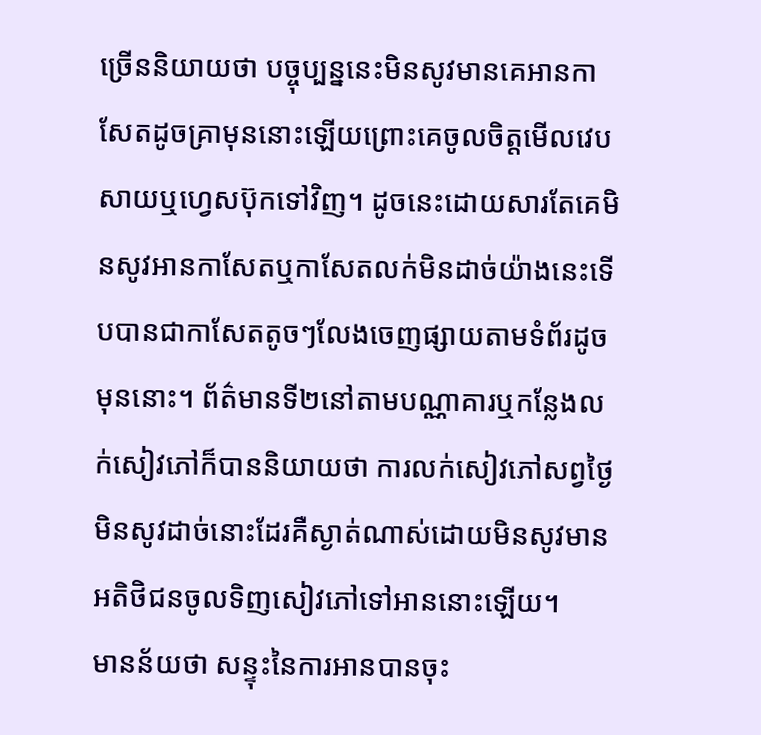ច្រើននិយាយថា បច្ចុប្បន្ននេះមិនសូវមានគេអានកាសែតដូចគ្រាមុននោះឡើយព្រោះគេចូលចិត្តមើលវេបសាយឬហ្វេសប៊ុកទៅវិញ។ ដូចនេះដោយសារតែគេមិនសូវអានកាសែតឬកាសែតលក់មិនដាច់យ៉ាងនេះទើបបានជាកាសែតតូចៗលែងចេញផ្សាយតាមទំព័រដូចមុននោះ។ ព័ត៌មានទី២នៅតាមបណ្ណាគារឬកន្លែងលក់សៀវភៅក៏បាននិយាយថា ការលក់សៀវភៅសព្វថ្ងៃមិនសូវដាច់នោះដែរគឺស្ងាត់ណាស់ដោយមិនសូវមានអតិថិជនចូលទិញសៀវភៅទៅអាននោះឡើយ។
មានន័យថា សន្ទុះនៃការអានបានចុះ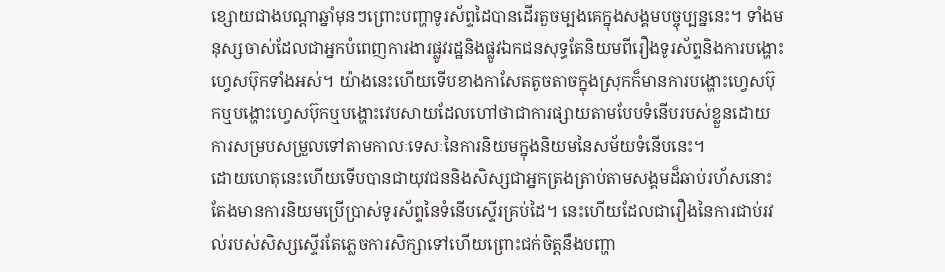ខ្សោយជាងបណ្តាឆ្នាំមុនៗព្រោះបញ្ហាទូរស័ព្ទដៃបានដើរតួចម្បងគេក្នុងសង្គមបច្ចុប្បន្ននេះ។ ទាំងមនុស្សចាស់ដែលជាអ្នកបំពេញការងារផ្លូវរដ្ឋនិងផ្លូវឯកជនសុទ្ធតែនិយមពីរឿងទូរស័ព្ទនិងការបង្ហោះហ្វេសប៊ុកទាំងអស់។ យ៉ាងនេះហើយទើបខាងកាសែតតូចតាចក្នុងស្រុកក៏មានការបង្ហោះហ្វេសប៊ុកឬបង្ហោះហ្វេសប៊ុកឬបង្ហោះវេបសាយដែលហៅថាជាការផ្សាយតាមបែបទំនើបរបស់ខ្លួនដោយការសម្របសម្រួលទៅតាមកាលៈទេសៈនៃការនិយមក្នុងនិយមនៃសម័យទំនើបនេះ។
ដោយហេតុនេះហើយទើបបានជាយុវជននិងសិស្សជាអ្នកត្រងត្រាប់តាមសង្គមដ៏ឆាប់រហ័សនោះតែងមានការនិយមប្រើប្រាស់ទូរស័ព្ទនៃទំនើបស្ទើរគ្រប់ដៃ។ នេះហើយដែលជារឿងនៃការជាប់រវល់របស់សិស្សស្ទើរតែភ្លេចការសិក្សាទៅហើយព្រោះជក់ចិត្តនឹងបញ្ហា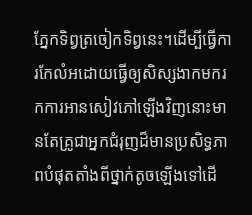ភ្នែកទិព្វត្រចៀកទិព្វនេះ។ដើម្បីធ្វើការកែលំអដោយធ្វើឲ្យសិស្សងាកមករកការអានសៀវភៅឡើងវិញនោះមានតែគ្រូជាអ្នកជំរុញដ៏មានប្រសិទ្ធភាពបំផុតតាំងពីថ្នាក់តូចឡើងទៅដើ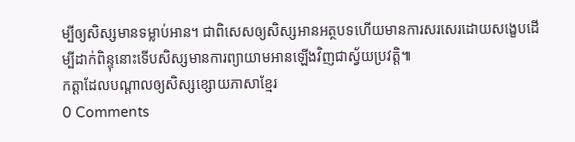ម្បីឲ្យសិស្សមានទម្លាប់អាន។ ជាពិសេសឲ្យសិស្សអានអត្ថបទហើយមានការសរសេរដោយសង្ខេបដើម្បីដាក់ពិន្ទុនោះទើបសិស្សមានការព្យាយាមអានឡើងវិញជាស្វ័យប្រវត្តិ៕
កត្តាដែលបណ្តាលឲ្យសិស្សខ្សោយភាសាខ្មែរ
0 Comments